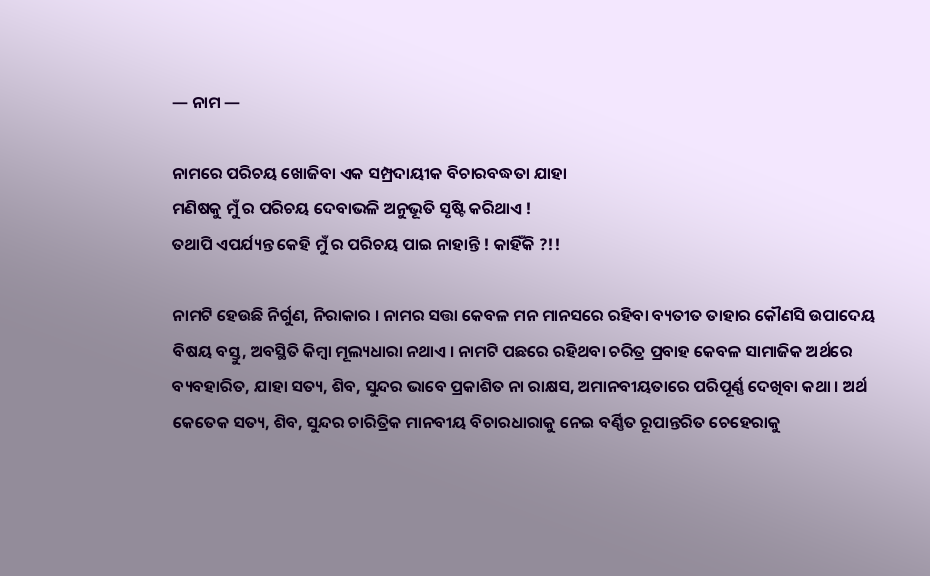— ନାମ —

ନାମରେ ପରିଚୟ ଖୋଜିବା ଏକ ସମ୍ପ୍ରଦାୟୀକ ବିଚାରବଦ୍ଧତା ଯାହା
ମଣିଷକୁ ମୁଁ ର ପରିଚୟ ଦେବାଭଳି ଅନୁଭୂତି ସୃଷ୍ଟି କରିଥାଏ !
ତଥାପି ଏପର୍ଯ୍ୟନ୍ତ କେହି ମୁଁ ର ପରିଚୟ ପାଇ ନାହାନ୍ତି ! କାହିଁକି ?!!

ନାମଟି ହେଉଛି ନିର୍ଗୁଣ, ନିରାକାର । ନାମର ସତ୍ତା କେବଳ ମନ ମାନସରେ ରହିବା ବ୍ୟତୀତ ତାହାର କୌଣସି ଉପାଦେୟ ବିଷୟ ବସ୍ତୁ, ଅବସ୍ଥିତି କିମ୍ବା ମୂଲ୍ୟଧାରା ନଥାଏ । ନାମଟି ପଛରେ ରହିଥବା ଚରିତ୍ର ପ୍ରବାହ କେବଳ ସାମାଜିକ ଅର୍ଥରେ ବ୍ୟବହାରିତ, ଯାହା ସତ୍ୟ, ଶିବ, ସୁନ୍ଦର ଭାବେ ପ୍ରକାଶିତ ନା ରାକ୍ଷସ, ଅମାନବୀୟତାରେ ପରିପୂର୍ଣ୍ଣ ଦେଖିବା କଥା । ଅର୍ଥ କେତେକ ସତ୍ୟ, ଶିବ, ସୁନ୍ଦର ଚାରିତ୍ରିକ ମାନବୀୟ ବିଚାରଧାରାକୁ ନେଇ ବର୍ଣ୍ଣିତ ରୂପାନ୍ତରିତ ଚେହେରାକୁ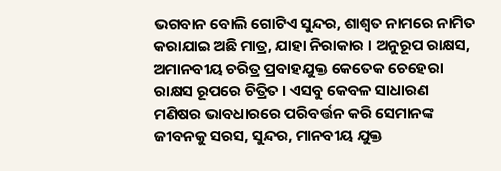ଭଗବାନ ବୋଲି ଗୋଟିଏ ସୁନ୍ଦର, ଶାଶ୍ୱତ ନାମରେ ନାମିତ କରାଯାଇ ଅଛି ମାତ୍ର, ଯାହା ନିରାକାର । ଅନୁରୂପ ରାକ୍ଷସ, ଅମାନବୀୟ ଚରିତ୍ର ପ୍ରବାହଯୁକ୍ତ କେତେକ ଚେହେରା ରାକ୍ଷସ ରୂପରେ ଚିତ୍ରିତ । ଏସବୁ କେବଳ ସାଧାରଣ ମଣିଷର ଭାବଧାରରେ ପରିବର୍ତ୍ତନ କରି ସେମାନଙ୍କ ଜୀବନକୁ ସରସ, ସୁନ୍ଦର, ମାନବୀୟ ଯୁକ୍ତ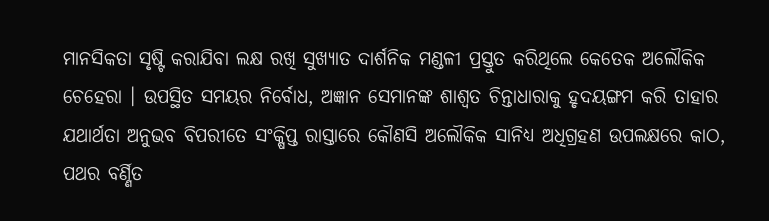ମାନସିକତା ସୃଷ୍ଟି କରାଯିବା ଲକ୍ଷ ରଖି ସୁଖ୍ୟାତ ଦାର୍ଶନିକ ମଣ୍ଡଳୀ ପ୍ରସ୍ତୁତ କରିଥିଲେ କେତେକ ଅଲୌକିକ ଚେହେରା । ଉପସ୍ଥିତ ସମୟର ନିର୍ବୋଧ, ଅଜ୍ଞାନ ସେମାନଙ୍କ ଶାଶ୍ୱତ ଚିନ୍ତାଧାରାକୁ ହୃଦୟଙ୍ଗମ କରି ତାହାର ଯଥାର୍ଥତା ଅନୁଭବ ବିପରୀତେ ସଂକ୍ଷିପ୍ତ ରାସ୍ତାରେ କୌଣସି ଅଲୌକିକ ସାନିଧ୍ୟ ଅଧିଗ୍ରହଣ ଉପଲକ୍ଷରେ କାଠ, ପଥର ବର୍ଣ୍ଣିତ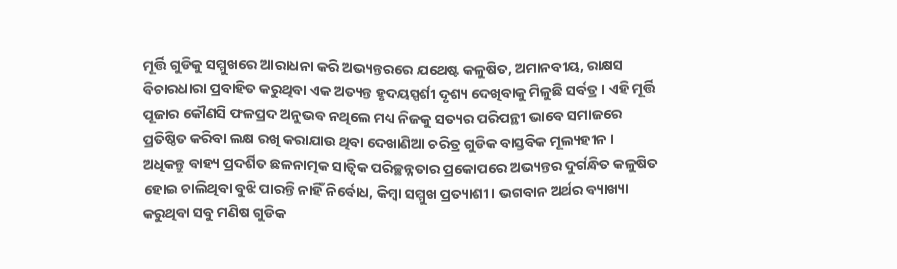ମୂର୍ତ୍ତି ଗୁଡିକୁ ସମ୍ମୁଖରେ ଆରାଧନା କରି ଅଭ୍ୟନ୍ତରରେ ଯଥେଷ୍ଟ କଳୁଷିତ, ଅମାନବୀୟ, ରାକ୍ଷସ ବିଚାରଧାରା ପ୍ରବାହିତ କରୁଥିବା ଏକ ଅତ୍ୟନ୍ତ ହୃଦୟସ୍ପର୍ଶୀ ଦୃଶ୍ୟ ଦେଖିବାକୁ ମିଳୁଛି ସର୍ବତ୍ର । ଏହି ମୂର୍ତ୍ତି ପୂଜାର କୌଣସି ଫଳପ୍ରଦ ଅନୁଭବ ନଥିଲେ ମଧ୍ୟ ନିଜକୁ ସତ୍ୟର ପରିପନ୍ଥୀ ଭାବେ ସମାଜରେ ପ୍ରତିଷ୍ଠିତ କରିବା ଲକ୍ଷ ରଖି କରାଯାଉ ଥିବା ଦେଖାଣିଆ ଚରିତ୍ର ଗୁଡିକ ବାସ୍ତବିକ ମୂଲ୍ୟହୀନ । ଅଧିକନ୍ତୁ ବାହ୍ୟ ପ୍ରଦର୍ଶିତ ଛଳନାତ୍ମକ ସାତ୍ୱିକ ପରିଚ୍ଛନ୍ନତାର ପ୍ରକୋପରେ ଅଭ୍ୟନ୍ତର ଦୁର୍ଗନ୍ଧିତ କଳୁଷିତ ହୋଇ ଚାଲିଥିବା ବୁଝି ପାରନ୍ତି ନାହିଁ ନିର୍ବୋଧ, କିମ୍ବା ସମ୍ମୁଖ ପ୍ରତ୍ୟାଶୀ । ଭଗବାନ ଅର୍ଥର ବ୍ୟାଖ୍ୟା କରୁଥିବା ସବୁ ମଣିଷ ଗୁଡିକ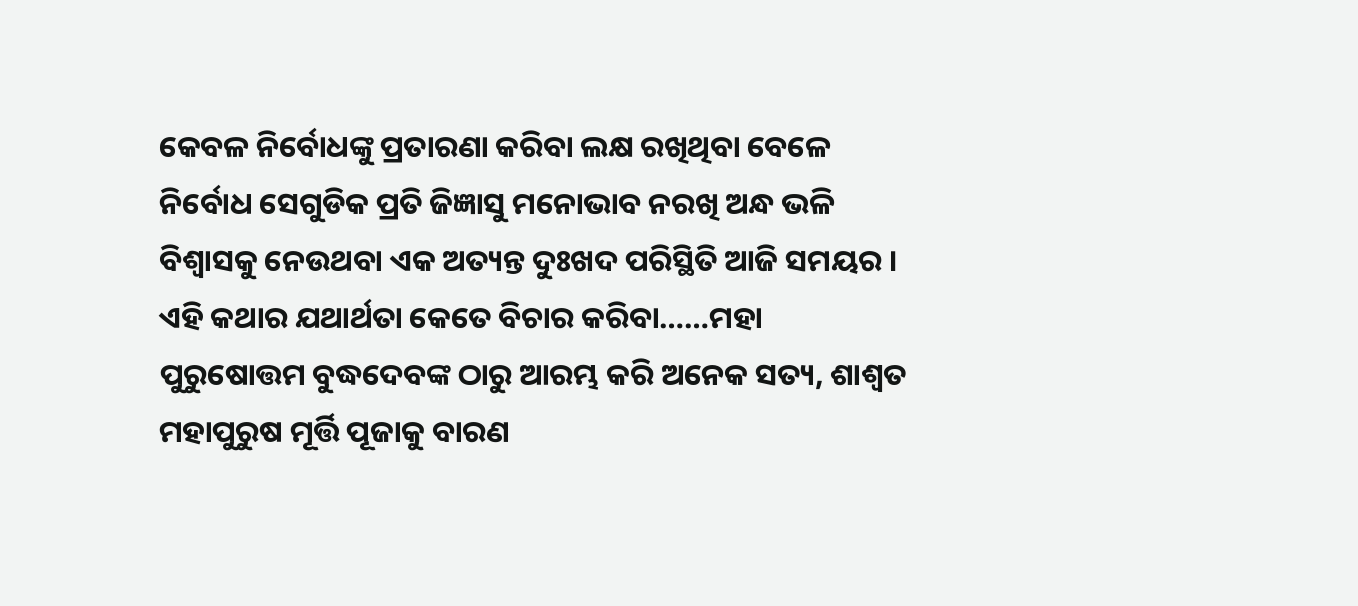କେବଳ ନିର୍ବୋଧଙ୍କୁ ପ୍ରତାରଣା କରିବା ଲକ୍ଷ ରଖିଥିବା ବେଳେ ନିର୍ବୋଧ ସେଗୁଡିକ ପ୍ରତି ଜିଜ୍ଞାସୁ ମନୋଭାବ ନରଖି ଅନ୍ଧ ଭଳି ବିଶ୍ୱାସକୁ ନେଉଥବା ଏକ ଅତ୍ୟନ୍ତ ଦୁଃଖଦ ପରିସ୍ଥିତି ଆଜି ସମୟର । ଏହି କଥାର ଯଥାର୍ଥତା କେତେ ବିଚାର କରିବା……ମହା ପୁରୁଷୋତ୍ତମ ବୁଦ୍ଧଦେବଙ୍କ ଠାରୁ ଆରମ୍ଭ କରି ଅନେକ ସତ୍ୟ, ଶାଶ୍ୱତ ମହାପୁରୁଷ ମୂର୍ତ୍ତି ପୂଜାକୁ ବାରଣ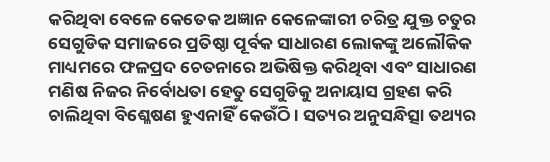କରିଥିବା ବେଳେ କେତେକ ଅଜ୍ଞାନ କେଳେଙ୍କାରୀ ଚରିତ୍ର ଯୁକ୍ତ ଚତୁର ସେଗୁଡିକ ସମାଜରେ ପ୍ରତିଷ୍ଠା ପୂର୍ବକ ସାଧାରଣ ଲୋକଙ୍କୁ ଅଲୌକିକ ମାଧ୍ୟମରେ ଫଳପ୍ରଦ ଚେତନାରେ ଅଭିଷିକ୍ତ କରିଥିବା ଏବଂ ସାଧାରଣ ମଣିଷ ନିଜର ନିର୍ବୋଧତା ହେତୁ ସେଗୁଡିକୁ ଅନାୟାସ ଗ୍ରହଣ କରି ଚାଲିଥିବା ବିଶ୍ଳେଷଣ ହୁଏନାହିଁ କେଉଁଠି । ସତ୍ୟର ଅନୁସନ୍ଧିତ୍ସା ତଥ୍ୟର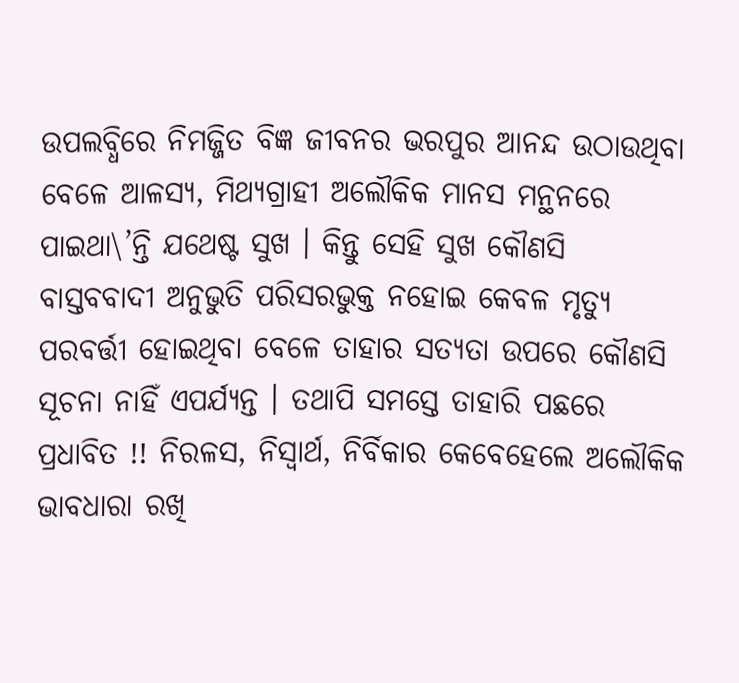ଉପଲବ୍ଧିରେ ନିମଜ୍ଜିତ ବିଜ୍ଞ ଜୀବନର ଭରପୁର ଆନନ୍ଦ ଉଠାଉଥିବା ବେଳେ ଆଳସ୍ୟ, ମିଥ୍ୟଗ୍ରାହୀ ଅଲୌକିକ ମାନସ ମନ୍ଥନରେ ପାଇଥା\’ନ୍ତି ଯଥେଷ୍ଟ ସୁଖ । କିନ୍ତୁ ସେହି ସୁଖ କୌଣସି ବାସ୍ତବବାଦୀ ଅନୁଭୁତି ପରିସରଭୁକ୍ତ ନହୋଇ କେବଳ ମୃତ୍ୟୁ ପରବର୍ତ୍ତୀ ହୋଇଥିବା ବେଳେ ତାହାର ସତ୍ୟତା ଉପରେ କୌଣସି ସୂଚନା ନାହିଁ ଏପର୍ଯ୍ୟନ୍ତ । ତଥାପି ସମସ୍ତେ ତାହାରି ପଛରେ ପ୍ରଧାବିତ !! ନିରଳସ, ନିସ୍ୱାର୍ଥ, ନିର୍ବିକାର କେବେହେଲେ ଅଲୌକିକ ଭାବଧାରା ରଖି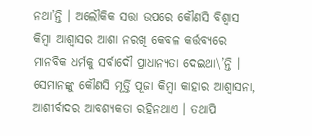ନଥା’ନ୍ତି । ଅଲୌକିକ ସତ୍ତା ଉପରେ କୌଣସି ବିଶ୍ୱାସ କିମ୍ବା ଆଶ୍ୱାସର ଆଶା ନରଖି କେବଳ କର୍ତ୍ତବ୍ୟରେ ମାନବିକ ଧର୍ମକୁ ସର୍ବାଦୌ ପ୍ରାଧାନ୍ୟତା ଦେଇଥା\’ନ୍ତି । ସେମାନଙ୍କୁ କୌଣସି ମୂର୍ତ୍ତି ପୂଜା କିମ୍ବା କାହାର ଆଶ୍ୱାସନା, ଆଶୀର୍ବାଦର ଆବଶ୍ୟକତା ରହିନଥାଏ । ତଥାପି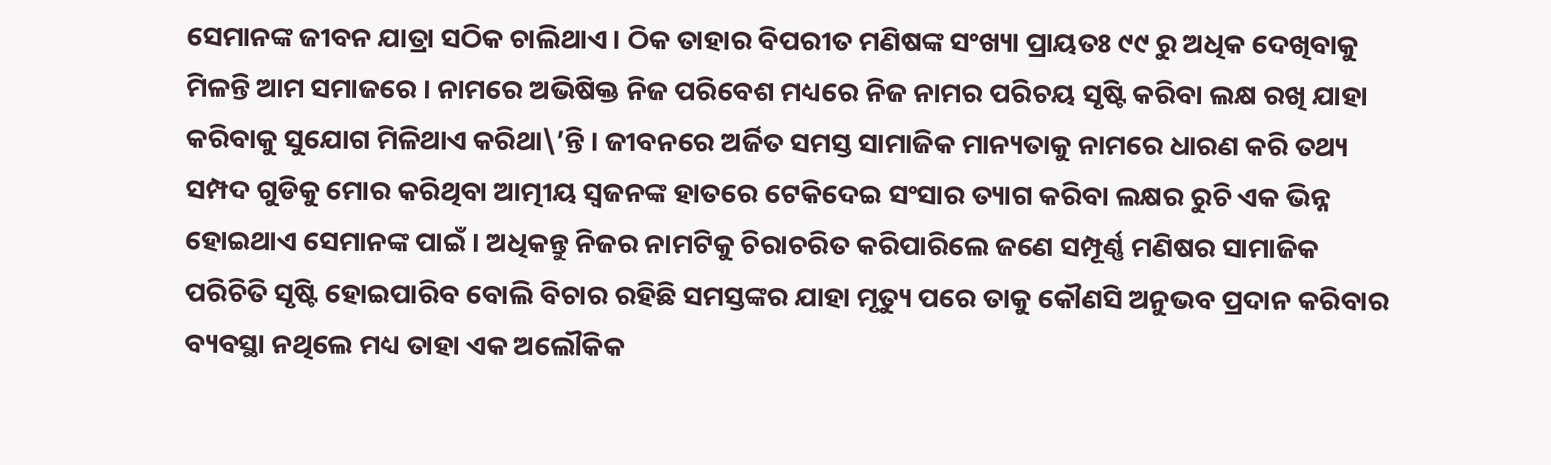ସେମାନଙ୍କ ଜୀବନ ଯାତ୍ରା ସଠିକ ଚାଲିଥାଏ । ଠିକ ତାହାର ବିପରୀତ ମଣିଷଙ୍କ ସଂଖ୍ୟା ପ୍ରାୟତଃ ୯୯ ରୁ ଅଧିକ ଦେଖିବାକୁ ମିଳନ୍ତି ଆମ ସମାଜରେ । ନାମରେ ଅଭିଷିକ୍ତ ନିଜ ପରିବେଶ ମଧ୍ୟରେ ନିଜ ନାମର ପରିଚୟ ସୃଷ୍ଟି କରିବା ଲକ୍ଷ ରଖି ଯାହା କରିବାକୁ ସୁଯୋଗ ମିଳିଥାଏ କରିଥା\’ନ୍ତି । ଜୀବନରେ ଅର୍ଜିତ ସମସ୍ତ ସାମାଜିକ ମାନ୍ୟତାକୁ ନାମରେ ଧାରଣ କରି ତଥ୍ୟ ସମ୍ପଦ ଗୁଡିକୁ ମୋର କରିଥିବା ଆତ୍ମୀୟ ସ୍ୱଜନଙ୍କ ହାତରେ ଟେକିଦେଇ ସଂସାର ତ୍ୟାଗ କରିବା ଲକ୍ଷର ରୁଚି ଏକ ଭିନ୍ନ ହୋଇଥାଏ ସେମାନଙ୍କ ପାଇଁ । ଅଧିକନ୍ତୁ ନିଜର ନାମଟିକୁ ଚିରାଚରିତ କରିପାରିଲେ ଜଣେ ସମ୍ପୂର୍ଣ୍ଣ ମଣିଷର ସାମାଜିକ ପରିଚିତି ସୃଷ୍ଟି ହୋଇପାରିବ ବୋଲି ବିଚାର ରହିଛି ସମସ୍ତଙ୍କର ଯାହା ମୃତ୍ୟୁ ପରେ ତାକୁ କୌଣସି ଅନୁଭବ ପ୍ରଦାନ କରିବାର ବ୍ୟବସ୍ଥା ନଥିଲେ ମଧ୍ୟ ତାହା ଏକ ଅଲୌକିକ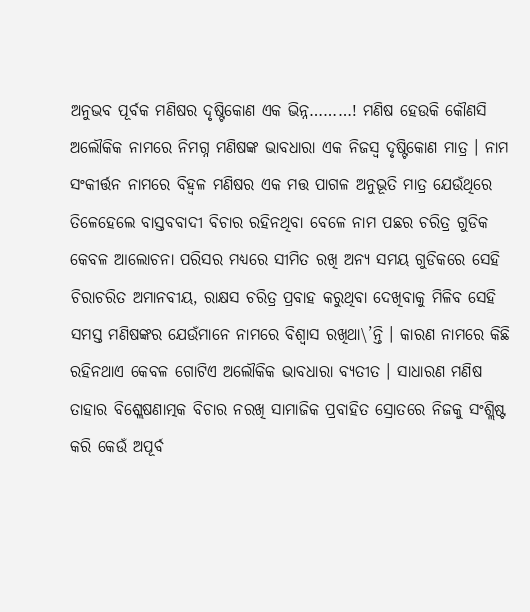ଅନୁଭବ ପୂର୍ବକ ମଣିଷର ଦୃଷ୍ଟିକୋଣ ଏକ ଭିନ୍ନ………! ମଣିଷ ହେଉକି କୌଣସି ଅଲୌକିକ ନାମରେ ନିମଗ୍ନ ମଣିଷଙ୍କ ଭାବଧାରା ଏକ ନିଜସ୍ୱ ଦୃଷ୍ଟିକୋଣ ମାତ୍ର । ନାମ ସଂକୀର୍ତ୍ତନ ନାମରେ ବିହ୍ୱଳ ମଣିଷର ଏକ ମତ୍ତ ପାଗଳ ଅନୁଭୂତି ମାତ୍ର ଯେଉଁଥିରେ ତିଳେହେଲେ ବାସ୍ତବବାଦୀ ବିଚାର ରହିନଥିବା ବେଳେ ନାମ ପଛର ଚରିତ୍ର ଗୁଡିକ କେବଳ ଆଲୋଚନା ପରିସର ମଧ୍ୟରେ ସୀମିତ ରଖି ଅନ୍ୟ ସମୟ ଗୁଡିକରେ ସେହି ଚିରାଚରିତ ଅମାନବୀୟ, ରାକ୍ଷସ ଚରିତ୍ର ପ୍ରବାହ କରୁଥିବା ଦେଖିବାକୁ ମିଳିବ ସେହି ସମସ୍ତ ମଣିଷଙ୍କର ଯେଉଁମାନେ ନାମରେ ବିଶ୍ୱାସ ରଖିଥା\’ନ୍ତି । କାରଣ ନାମରେ କିଛି ରହିନଥାଏ କେବଳ ଗୋଟିଏ ଅଲୌକିକ ଭାବଧାରା ବ୍ୟତୀତ । ସାଧାରଣ ମଣିଷ ତାହାର ବିଶ୍ଲେଷଣାତ୍ମକ ବିଚାର ନରଖି ସାମାଜିକ ପ୍ରବାହିତ ସ୍ରୋତରେ ନିଜକୁ ସଂଶ୍ଲିଷ୍ଟ କରି କେଉଁ ଅପୂର୍ବ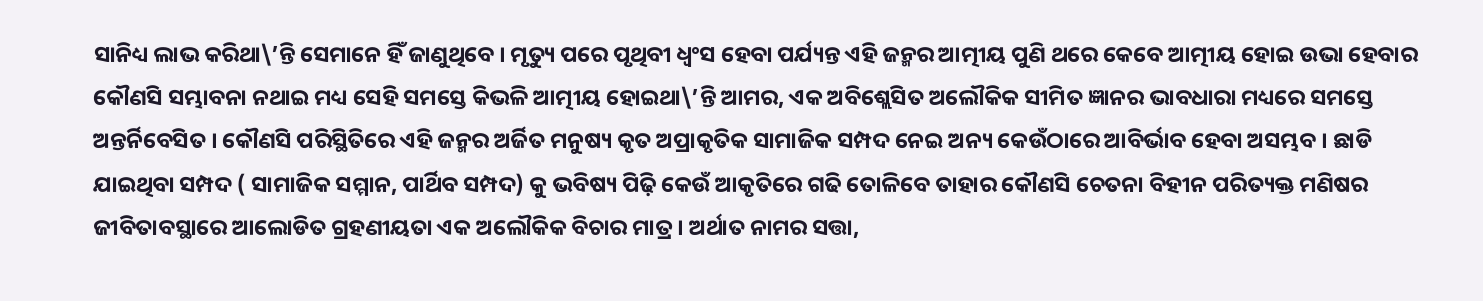ସାନିଧ୍ୟ ଲାଭ କରିଥା\’ନ୍ତି ସେମାନେ ହିଁ ଜାଣୁଥିବେ । ମୃତ୍ୟୁ ପରେ ପୃଥିବୀ ଧ୍ୱଂସ ହେବା ପର୍ଯ୍ୟନ୍ତ ଏହି ଜନ୍ମର ଆତ୍ମୀୟ ପୁଣି ଥରେ କେବେ ଆତ୍ମୀୟ ହୋଇ ଉଭା ହେବାର କୌଣସି ସମ୍ଭାବନା ନଥାଇ ମଧ୍ୟ ସେହି ସମସ୍ତେ କିଭଳି ଆତ୍ମୀୟ ହୋଇଥା\’ନ୍ତି ଆମର, ଏକ ଅବିଶ୍ଲେସିତ ଅଲୌକିକ ସୀମିତ ଜ୍ଞାନର ଭାବଧାରା ମଧ୍ୟରେ ସମସ୍ତେ ଅନ୍ତର୍ନିବେସିତ । କୌଣସି ପରିସ୍ଥିତିରେ ଏହି ଜନ୍ମର ଅର୍ଜିତ ମନୁଷ୍ୟ କୃତ ଅପ୍ରାକୃତିକ ସାମାଜିକ ସମ୍ପଦ ନେଇ ଅନ୍ୟ କେଉଁଠାରେ ଆବିର୍ଭାବ ହେବା ଅସମ୍ଭବ । ଛାଡି ଯାଇଥିବା ସମ୍ପଦ ( ସାମାଜିକ ସମ୍ମାନ, ପାର୍ଥିବ ସମ୍ପଦ) କୁ ଭବିଷ୍ୟ ପିଢ଼ି କେଉଁ ଆକୃତିରେ ଗଢି ତୋଳିବେ ତାହାର କୌଣସି ଚେତନା ବିହୀନ ପରିତ୍ୟକ୍ତ ମଣିଷର ଜୀବିତାବସ୍ଥାରେ ଆଲୋଡିତ ଗ୍ରହଣୀୟତା ଏକ ଅଲୌକିକ ବିଚାର ମାତ୍ର । ଅର୍ଥାତ ନାମର ସତ୍ତା,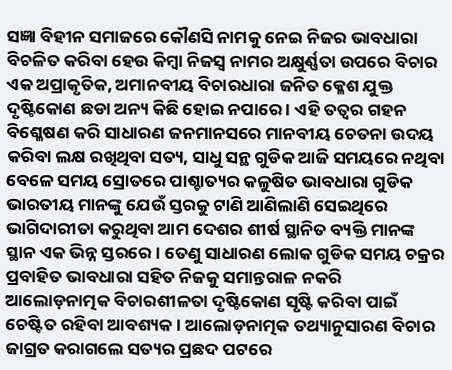ସଜ୍ଞା ବିହୀନ ସମାଜରେ କୌଣସି ନାମକୁ ନେଇ ନିଜର ଭାବଧାରା ବିଚଳିତ କରିବା ହେଉ କିମ୍ବା ନିଜସ୍ୱ ନାମର ଅକ୍ଷୁର୍ଣ୍ଣତା ଉପରେ ବିଚାର ଏକ ଅପ୍ରାକୃତିକ, ଅମାନବୀୟ ବିଚାରଧାରା ଜନିତ କ୍ଳେଶ ଯୁକ୍ତ ଦୃଷ୍ଟିକୋଣ ଛଡା ଅନ୍ୟ କିଛି ହୋଇ ନପାରେ । ଏହି ତତ୍ୱର ଗହନ ବିଶ୍ଳେଷଣ କରି ସାଧାରଣ ଜନମାନସରେ ମାନବୀୟ ଚେତନା ଉଦୟ କରିବା ଲକ୍ଷ ରଖିଥିବା ସତ୍ୟ, ସାଧୁ ସନ୍ଥ ଗୁଡିକ ଆଜି ସମୟରେ ନଥିବା ବେଳେ ସମୟ ସ୍ରୋତରେ ପାଶ୍ଚାତ୍ୟର କଳୁଷିତ ଭାବଧାରା ଗୁଡିକ ଭାରତୀୟ ମାନଙ୍କୁ ଯେଉଁ ସ୍ତରକୁ ଟାଣି ଆଣିଲାଣି ସେଇଥିରେ ଭାଗିଦାରୀତା କରୁଥିବା ଆମ ଦେଶର ଶୀର୍ଷ ସ୍ଥାନିତ ବ୍ୟକ୍ତି ମାନଙ୍କ ସ୍ଥାନ ଏକ ଭିନ୍ନ ସ୍ତରରେ । ତେଣୁ ସାଧାରଣ ଲୋକ ଗୁଡିକ ସମୟ ଚକ୍ରର ପ୍ରବାହିତ ଭାବଧାରା ସହିତ ନିଜକୁ ସମାନ୍ତରାଳ ନକରି ଆଲୋଡ଼ନାତ୍ମକ ବିଚାରଶୀଳତା ଦୃଷ୍ଟିକୋଣ ସୃଷ୍ଟି କରିବା ପାଇଁ ଚେଷ୍ଟିତ ରହିବା ଆବଶ୍ୟକ । ଆଲୋଡ଼ନାତ୍ମକ ତଥ୍ୟାନୁସାରଣ ବିଚାର ଜାଗ୍ରତ କରାଗଲେ ସତ୍ୟର ପ୍ରଛଦ ପଟରେ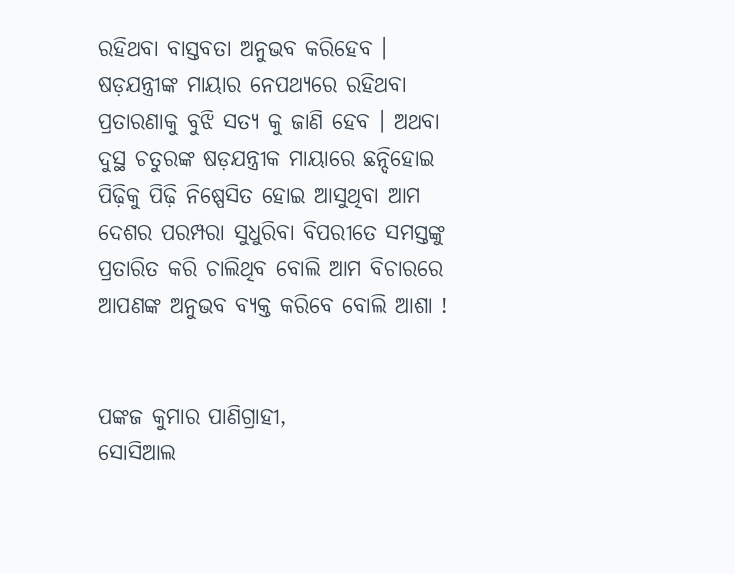ରହିଥବା ବାସ୍ତବତା ଅନୁଭବ କରିହେବ । ଷଡ଼ଯନ୍ତ୍ରୀଙ୍କ ମାୟାର ନେପଥ୍ୟରେ ରହିଥବା ପ୍ରତାରଣାକୁ ବୁଝି ସତ୍ୟ କୁ ଜାଣି ହେବ । ଅଥବା ଦୁସ୍ଥ ଚତୁରଙ୍କ ଷଡ଼ଯନ୍ତ୍ରୀକ ମାୟାରେ ଛନ୍ଦିହୋଇ ପିଢ଼ିକୁ ପିଢ଼ି ନିଷ୍ପେସିତ ହୋଇ ଆସୁଥିବା ଆମ ଦେଶର ପରମ୍ପରା ସୁଧୁରିବା ବିପରୀତେ ସମସ୍ତଙ୍କୁ ପ୍ରତାରିତ କରି ଚାଲିଥିବ ବୋଲି ଆମ ବିଚାରରେ ଆପଣଙ୍କ ଅନୁଭବ ବ୍ୟକ୍ତ କରିବେ ବୋଲି ଆଶା !


ପଙ୍କଜ କୁମାର ପାଣିଗ୍ରାହୀ,
ସୋସିଆଲ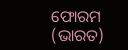ଫୋରମ (ଭାରତ)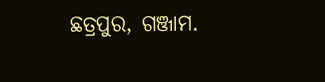ଛତ୍ରପୁର, ଗଞ୍ଜାମ.